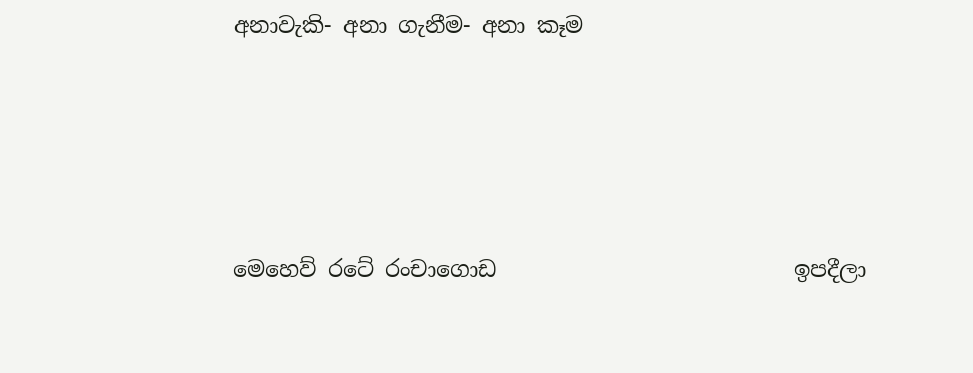අනාවැකි- අනා ගැනීම- අනා කෑම




මෙහෙව් රටේ රංචාගොඩ                           ඉපදීලා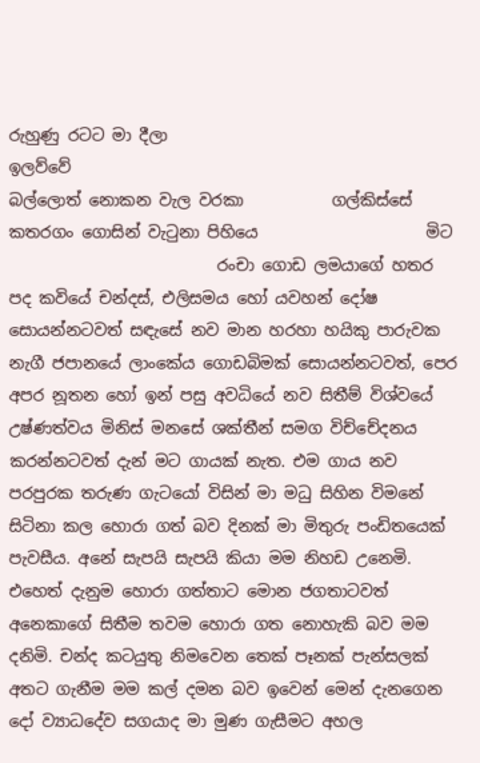රුහුණු රටට මා දීලා                                 ඉලව්වේ
බල්ලොත් නොකන වැල වරකා           ගල්කිස්සේ
කතරගං ගොසින් වැටුනා පිහියෙ                     මිට
                          රංචා ගොඩ ලමයාගේ හතර පද කවියේ චන්දස්, එලිසමය හෝ යවහන් දෝෂ සොයන්නටවත් සඳැසේ නව මාන හරහා හයිකු පාරුවක නැගී ජපානයේ ලාංකේය ගොඩබිමක් සොයන්නටවත්, පෙර අපර නූතන හෝ ඉන් පසු අවධියේ නව සිතීම් විශ්වයේ උෂ්ණත්වය මිනිස් මනසේ ශක්තීන් සමග විච්චේදනය කරන්නටවත් දැන් මට ගායක් නැත. එම ගාය නව පරපුරක තරුණ ගැටයෝ විසින් මා මධු සිහින විමනේ සිටිනා කල හොරා ගත් බව දිනක් මා මිතුරු පංඩිතයෙක් පැවසීය. අනේ සැපයි සැපයි කියා මම නිහඩ උනෙමි. එහෙත් දැනුම හොරා ගත්තාට මොන ජගතාටවත් අනෙකාගේ සිතීම තවම හොරා ගත නොහැකි බව මම දනිමි. චන්ද කටයුතු නිමවෙන තෙක් පෑනක් පැන්සලක් අතට ගැනීම මම කල් දමන බව ඉවෙන් මෙන් දැනගෙන දෝ ව්‍යාධදේව සගයාද මා මුණ ගැසීමට අහල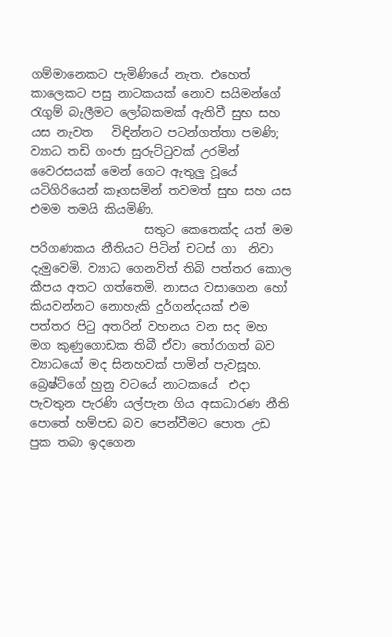ගම්මානෙකට පැමිණියේ නැත. එහෙත් කාලෙකට පසු නාටකයක් නොව සයිමන්ගේ රැගුම් බැලීමට ලෝබකමක් ඇතිවී සුභ සහ යස නැවත   විඳින්නට පටන්ගත්තා පමණි; ව්‍යාධ තඩි ගංජා සුරුට්ටුවක් උරමින් වෛරසයක් මෙන් ගෙට ඇතුලු වූයේ යටිගිරියෙන් කෑගසමින් තවමත් සුභ සහ යස එමම තමයි කියමිණි.
                   සතුට කෙතෙක්ද යත් මම පරිගණකය නීතියට පිටින් චටස් ගා  නිවා දැමුවෙමි. ව්‍යාධ ගෙනවිත් තිබි පත්තර කොල කීපය අතට ගත්තෙමි. නාසය වසාගෙන හෝ කියවන්නට නොහැකි දුර්ගන්දයක් එම පත්තර පිටු අතරින් වහනය වන සද මහ මග කුණුගොඩක තිබී ඒවා තෝරාගත් බව ව්‍යාධයෝ මද සිනහවක් පාමින් පැවසූහ. බ්‍රෙෂ්ට්ගේ හුනු වටයේ නාටකයේ  එදා පැවතුන පැරණි යල්පැන ගිය අසාධාරණ නීති පොතේ හම්පඩ බව පෙන්වීමට පොත උඩ පුක තබා ඉදගෙන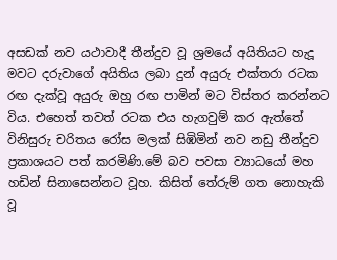අසඩක් නව යථාවාදී තීන්දුව වූ ශ්‍රමයේ අයිතියට හැදූ මවට දරුවාගේ අයිතිය ලබා දුන් අයුරු එක්තරා රටක රඟ දැක්වූ අයුරු ඔහු රඟ පාමින් මට විස්තර කරන්නට විය. එහෙත් තවත් රටක එය හැගවුම් කර ඇත්තේ  විනිසුරු චරිතය රෝස මලක් සිඹිමින් නව නඩු තීන්දුව ප්‍රකාශයට පත් කරමිණි.මේ බව පවසා ව්‍යාධයෝ මහ හඩින් සිනාසෙන්නට වූහ. කිසිත් තේරුම් ගත නොහැකි වූ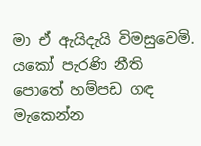මා ඒ ඇයිදැයි විමසුවෙමි. යකෝ පැරණි නීති පොතේ හම්පඩ ගඳ  මැකෙන්න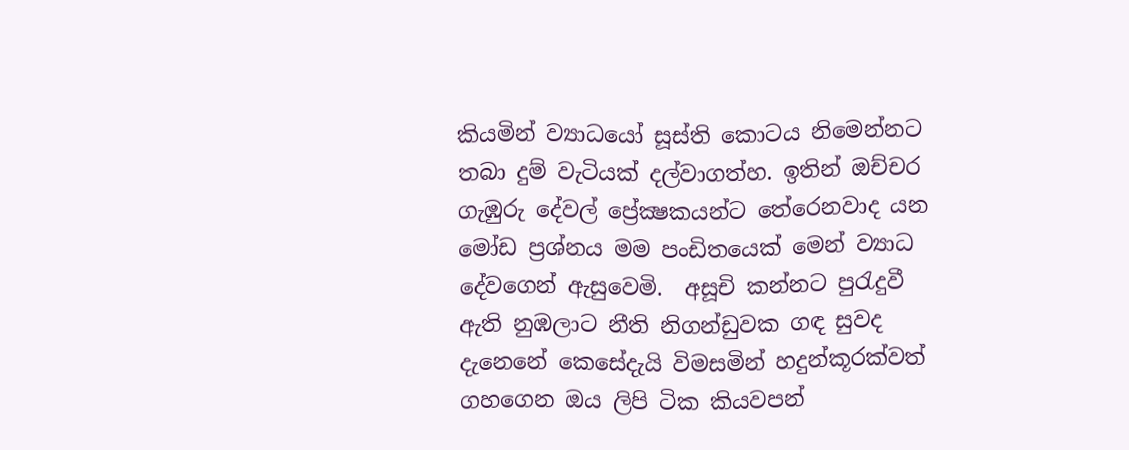කියමින් ව්‍යාධයෝ සූස්ති කොටය නිමෙන්නට තබා දුම් වැටියක් දල්වාගත්හ. ඉතින් ඔච්චර ගැඹුරු දේවල් ප්‍රේක්‍ෂකයන්ට තේරෙනවාද යන මෝඩ ප්‍රශ්නය මම පංඩිතයෙක් මෙන් ව්‍යාධ දේවගෙන් ඇසුවෙමි.  අසූචි කන්නට පුරැදුවී ඇති නුඹලාට නීති නිගන්ඩුවක ගඳ සුවද දැනෙනේ කෙසේදැයි විමසමින් හදුන්කූරක්වත් ගහගෙන ඔය ලිපි ටික කියවපන්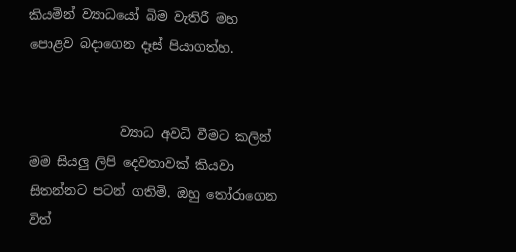කියමින් ව්‍යාධයෝ බිම වැතිරී මහ පොළව බදාගෙන දෑස් පියාගත්හ.


              ව්‍යාධ අවධි වීමට කලින් මම සියලු ලිපි දෙවතාවක් කියවා සිතන්නට පටන් ගතිමි. ඔහු තෝරාගෙන විත්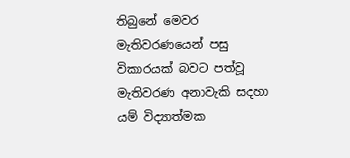තිබුනේ මෙවර මැතිවරණයෙන් පසු විකාරයක් බවට පත්වූ මැතිවරණ අනාවැකි සදහා යම් විද්‍යාත්මක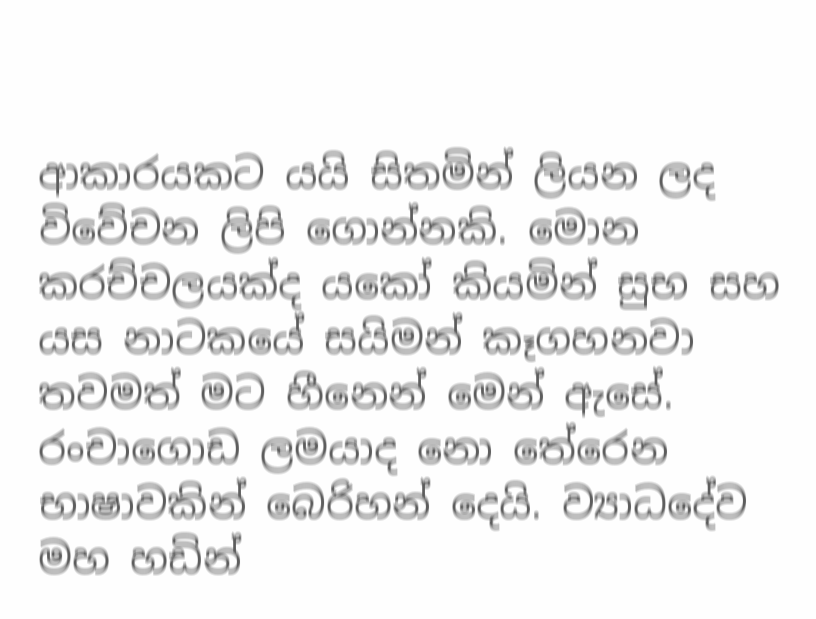ආකාරයකට යයි සිතමින් ලියන ලද  විවේචන ලිපි ගොන්නකි. මොන කරච්චලයක්ද යකෝ කියමින් සුභ සහ යස නාටකයේ සයිමන් කෑගහනවා තවමත් මට හීනෙන් මෙන් ඇසේ. රංචාගොඩ ලමයාද නො තේරෙන භාෂාවකින් බෙරිහන් දෙයි. ව්‍යාධදේව මහ හඩින්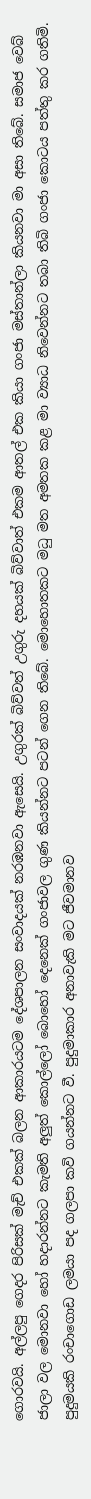ගොරවයි. අල්ලපු ගෙදර පිරිසක් මැච් එකක් බලන ආකාරයටම දේශපාලන සංවාදයක් නරඹනවා ඇසෙයි. උගුරක් බිව්වත් උගුරු දහයක් බිව්වාත් එකම ආතල් එක කියා ගංජා මස්තාන්ලා කියනවා මා අසා තිබේ. සමාජ වෙබ් ජාලා වල මොනවා හෝ හදාරන්නට කැමති අලුත් කොල්ලෝ බොහෝ දෙනෙක් ගංජාවල ගුණ කියන්නට පටන් ගෙන තිබේ. මොහොතකට මධු මත අමතක කළ මා ව්‍යාධ නිවෙන්නට තබා තිබි ගංජා කොටය පත්තු කර ගතිමි. පුදුමයකි රංචාගොඩ ලමයා පද ගලපා කවි ගයන්නට වී. පුදුමාකාර අනාවැකි මට ජීවමානව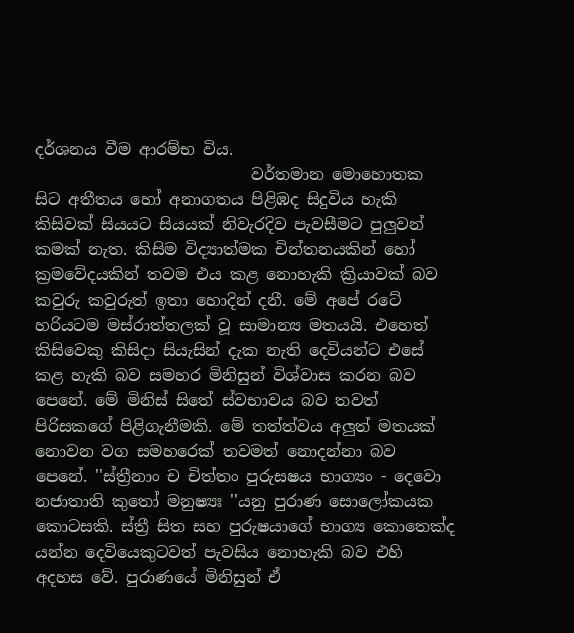දර්ශනය වීම ආරම්භ විය.
                           වර්තමාන මොහොතක සිට අතීතය හෝ අනාගතය පිළිඹද සිදුවිය හැකි කිසිවක් සියයට සියයක් නිවැරදිව පැවසීමට පුලුවන් කමක් නැත. කිසිම විද්‍යාත්මක චින්තනයකින් හෝ ක්‍රමවේදයකින් තවම එය කළ නොහැකි ක්‍රියාවක් බව කවුරු කවුරුත් ඉතා හොදින් දනී. මේ අපේ රටේ හරියටම මස්රාත්තලක් වූ සාමාන්‍ය මතයයි. එහෙත් කිසිවෙකු කිසිදා සියැසින් දැක නැති දෙවියන්ට එසේ කළ හැකි බව සමහර මිනිසුන් විශ්වාස කරන බව පෙනේ. මේ මිනිස් සිතේ ස්වභාවය බව තවත් පිරිසකගේ පිළිගැනීමකි. මේ තත්ත්වය අලුත් මතයක් නොවන වග සමහරෙක් තවමත් නොදන්නා බව පෙනේ. ''ස්ත්‍රීනාං ච චිත්තං පුරුසෂය භාග්‍යං - දෙවො නජාතාති කුතෝ මනුෂ්‍යඃ ''යනු පුරාණ සොලෝකයක කොටසකි. ස්ත්‍රී සිත සහ පුරුෂයාගේ භාග්‍ය කොතෙක්ද යන්න දෙවියෙකුටවත් පැවසිය නොහැකි බව එහි අදහස වේ. පුරාණයේ මිනිසුන් ඒ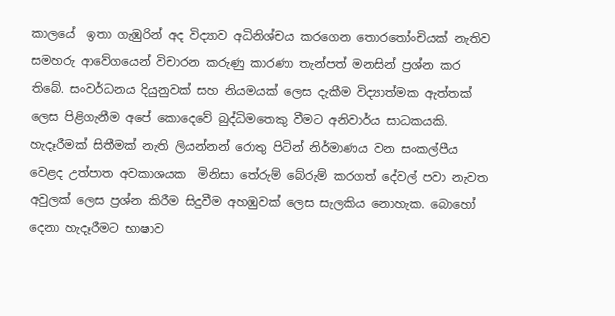කාලයේ  ඉතා ගැඹුරින් අද විද්‍යාව අධිනිශ්චය කරගෙන තොරතෝංචියක් නැතිව සමහරු ආවේගයෙන් විචාරන කරුණු කාරණා තැන්පත් මනසින් ප්‍රශ්න කර තිබේ. සංවර්ධනය දියුනුවක් සහ නියමයක් ලෙස දැකීම විද්‍යාත්මක ඇත්තක් ලෙස පිළිගැනීම අපේ කොදෙවේ බුද්ධිමතෙකු වීමට අනිවාර්ය සාධකයකි. හැදෑරීමක් සිතීමක් නැති ලියන්නන් රොතු පිටින් නිර්මාණය වන සංකල්පීය වෙළද උත්පාත අවකාශයක  මිනිසා තේරුම් බේරුම් කරගත් දේවල් පවා නැවත අවුලක් ලෙස ප්‍රශ්න කිරීම සිදුවීම අහඹුවක් ලෙස සැලකිය නොහැක. බොහෝ දෙනා හැදෑරීමට භාෂාව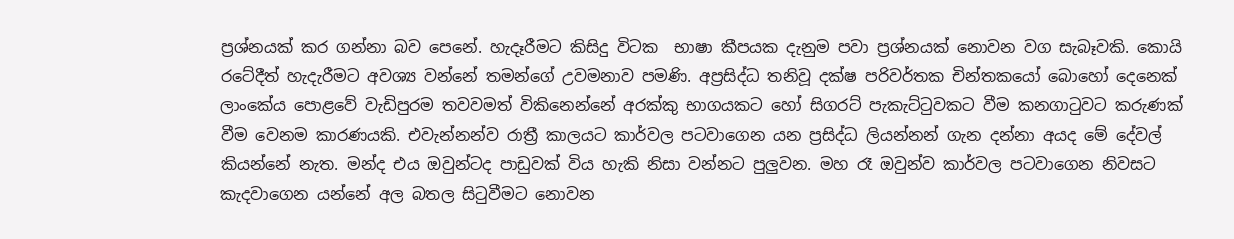ප්‍රශ්නයක් කර ගන්නා බව පෙනේ. හැදෑරීමට කිසිදු විටක  භාෂා කීපයක දැනුම පවා ප්‍රශ්නයක් නොවන වග සැබෑවකි. කොයි රටේදීත් හැදැරීමට අවශ්‍ය වන්නේ තමන්ගේ උවමනාව පමණි. අප්‍රසිද්ධ තනිවූ දක්ෂ පරිවර්තක චින්තකයෝ බොහෝ දෙනෙක් ලාංකේය පොළවේ වැඩිපුරම තවවමත් විකිනෙන්නේ අරක්කු භාගයකට හෝ සිගරට් පැකැට්ටුවකට වීම කනගාටුවට කරුණක් වීම වෙනම කාරණයකි. එවැන්නන්ව රාත්‍රී කාලයට කාර්වල පටවාගෙන යන ප්‍රසිද්ධ ලියන්නන් ගැන දන්නා අයද මේ දේවල් කියන්නේ නැත. මන්ද එය ඔවුන්ටද පාඩුවක් විය හැකි නිසා වන්නට පුලුවන. මහ රෑ ඔවුන්ව කාර්වල පටවාගෙන නිවසට කැදවාගෙන යන්නේ අල බතල සිටුවීමට නොවන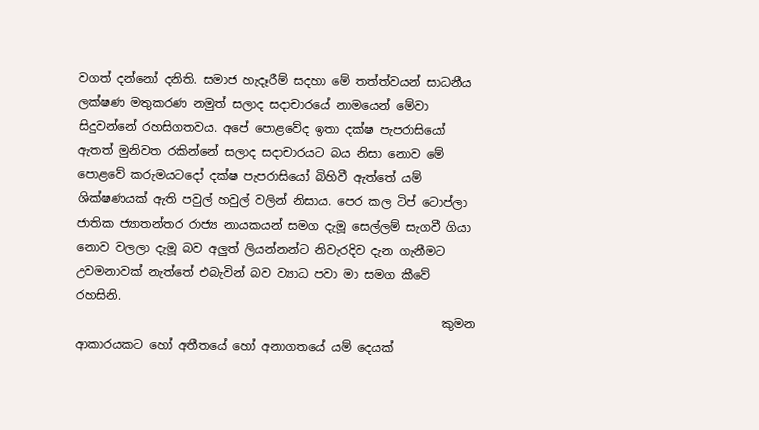වගත් දන්නෝ දනිති. සමාජ හැදෑරීම් සදහා මේ තත්ත්වයන් සාධනීය ලක්ෂණ මතුකරණ නමුත් සලාද සදාචාරයේ නාමයෙන් මේවා සිදුවන්නේ රහසිගතවය. අපේ පොළවේද ඉතා දක්ෂ පැපරාසියෝ ඇතත් මුනිවත රකින්නේ සලාද සදාචාරයට බය නිසා නොව මේ පොළවේ කරුමයටදෝ දක්ෂ පැපරාසියෝ බිහිවී ඇත්තේ යම් ශික්ෂණයක් ඇති පවුල් හවුල් වලින් නිසාය. පෙර කල ටිප් ටොප්ලා ජාතික ජ්‍යාතන්තර රාජ්‍ය නායකයන් සමග දැමූ සෙල්ලම් සැගවී ගියා නොව වලලා දැමූ බව අලුත් ලියන්නන්ට නිවැරදිව දැන ගැනීමට උවමනාවක් නැත්තේ එබැවින් බව ව්‍යාධ පවා මා සමග කීවේ රහසිනි.
                                                             කුමන ආකාරයකට හෝ අතීතයේ හෝ අනාගතයේ යම් දෙයක්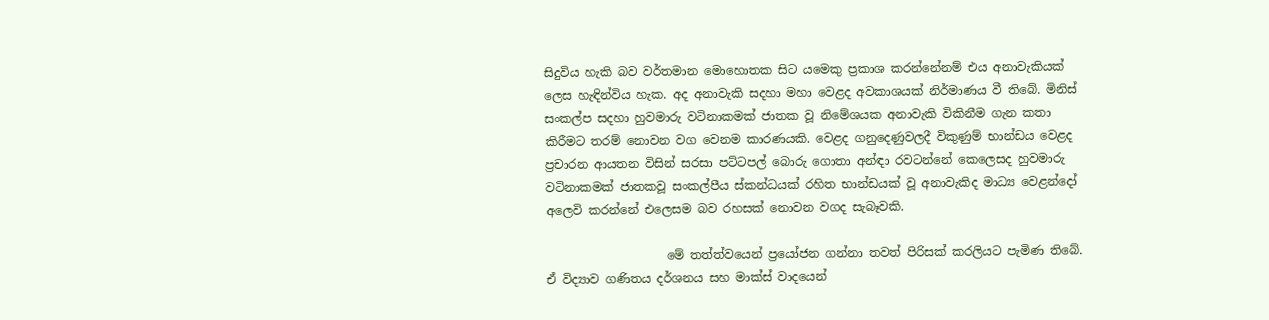සිදුවිය හැකි බව වර්තමාන මොහොතක සිට යමෙකු ප්‍රකාශ කරන්නේනම් එය අනාවැකියක් ලෙස හැඳින්විය හැක. අද අනාවැකි සදහා මහා වෙළද අවකාශයක් නිර්මාණය වී තිබේ. මිනිස් සංකල්ප සදහා හුවමාරු වටිනාකමක් ජාතක වූ නිමේශයක අනාවැකි විකිනීම ගැන කතා කිරීමට තරම් නොවන වග වෙනම කාරණයකි. වෙළද ගනුදෙණුවලදී විකුණුම් භාන්ඩය වෙළද ප්‍රචාරන ආයතන විසින් සරසා පට්ටපල් බොරු ගොතා අන්ඳා රවටන්නේ කෙලෙසද හුවමාරු වටිනාකමක් ජාතකවූ සංකල්පීය ස්කන්ධයක් රහිත භාන්ඩයක් වූ අනාවැකිද මාධ්‍ය වෙළන්දෝ අලෙවි කරන්නේ එලෙසම බව රහසක් නොවන වගද සැබෑවකි.

                    මේ තත්ත්වයෙන් ප්‍රයෝජන ගන්නා තවත් පිරිසක් කරලියට පැමිණ තිබේ. ඒ විද්‍යාව ගණිතය දර්ශනය සහ මාක්ස් වාදයෙන්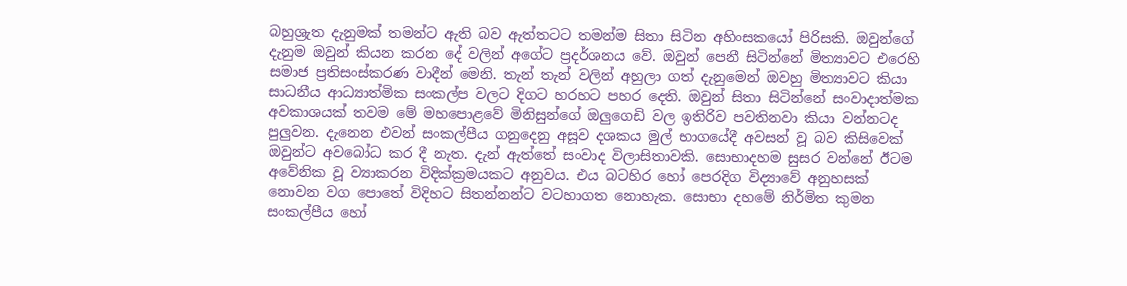බහුශ්‍රැත දැනුමක් තමන්ට ඇති බව ඇත්තටට තමන්ම සිතා සිටින අහිංසකයෝ පිරිසකි. ඔවුන්ගේ දැනුම ඔවුන් කියන කරන දේ වලින් අගේට ප්‍රදර්ශනය වේ. ඔවුන් පෙනී සිටින්නේ මිත්‍යාවට එරෙහි සමාජ ප්‍රතිසංස්කරණ වාදීන් මෙනි. තැන් තැන් වලින් අහුලා ගත් දැනුමෙන් ඔවහු මිත්‍යාවට කියා සාධනීය ආධ්‍යාත්මික සංකල්ප වලට දිගට හරහට පහර දෙති. ඔවුන් සිතා සිටින්නේ සංවාදාත්මක අවකාශයක් තවම මේ මහපොළවේ මිනිසුන්ගේ ඔලුගෙඩි වල ඉතිරිව පවතිනවා කියා වන්නටද පුලුවන. දැනෙන එවන් සංකල්පීය ගනුදෙනු අසූව දශකය මුල් භාගයේදී අවසන් වූ බව කිසිවෙක් ඔවුන්ට අවබෝධ කර දී නැත. දැන් ඇත්තේ සංවාද විලාසිතාවකි. සොභාදහම සුසර වන්නේ ඊටම අවේනික වූ ව්‍යාකරන විදික්ක්‍රමයකට අනුවය. එය බටහිර හෝ පෙරදිග විද්‍යාවේ අනුහසක් නොවන වග පොතේ විදිහට සිතන්නන්ට වටහාගත නොහැක. සොභා දහමේ නිර්මිත කුමන සංකල්පීය හෝ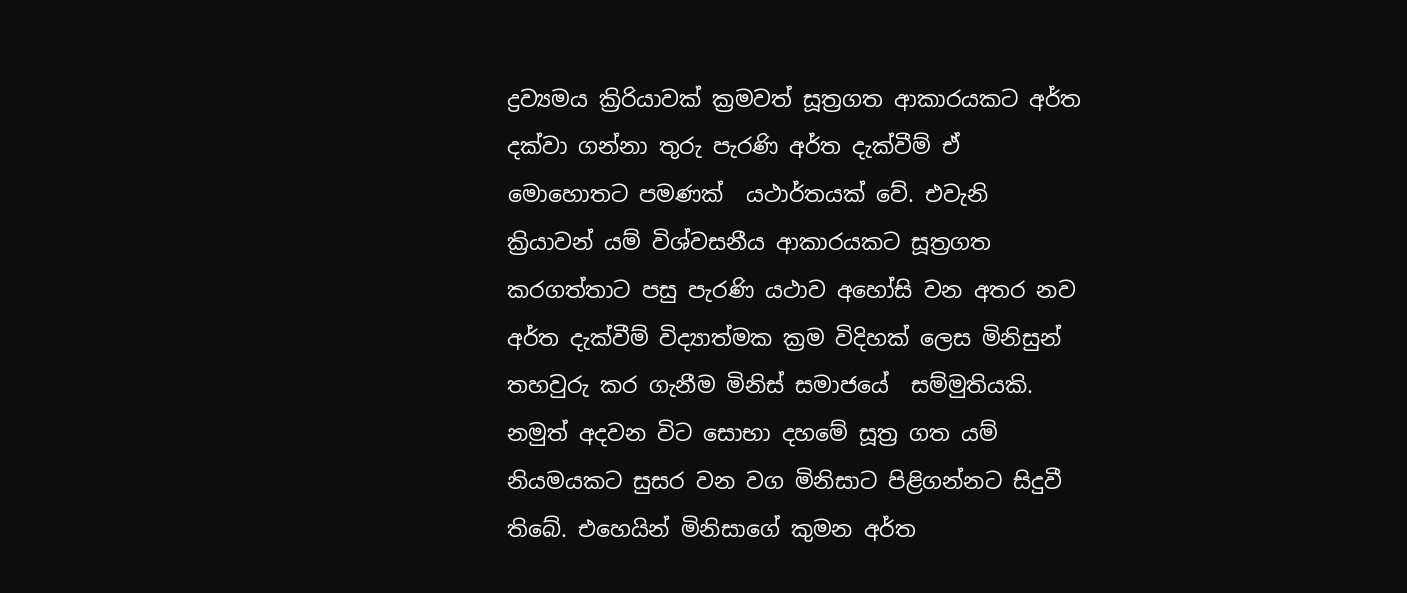ද්‍රව්‍යමය ක්‍රිරියාවක් ක්‍රමවත් සූත්‍රගත ආකාරයකට අර්ත දක්වා ගන්නා තුරු පැරණි අර්ත දැක්වීම් ඒ මොහොතට පමණක්  යථාර්තයක් වේ. එවැනි ක්‍රියාවන් යම් විශ්වසනීය ආකාරයකට සූත්‍රගත කරගත්තාට පසු පැරණි යථාව අහෝසි වන අතර නව අර්ත දැක්වීම් විද්‍යාත්මක ක්‍රම විදිහක් ලෙස මිනිසුන් තහවුරු කර ගැනීම මිනිස් සමාජයේ  සම්මුතියකි. නමුත් අදවන විට සොභා දහමේ සූත්‍ර ගත යම් නියමයකට සුසර වන වග මිනිසාට පිළිගන්නට සිදුවී තිබේ. එහෙයින් මිනිසාගේ කුමන අර්ත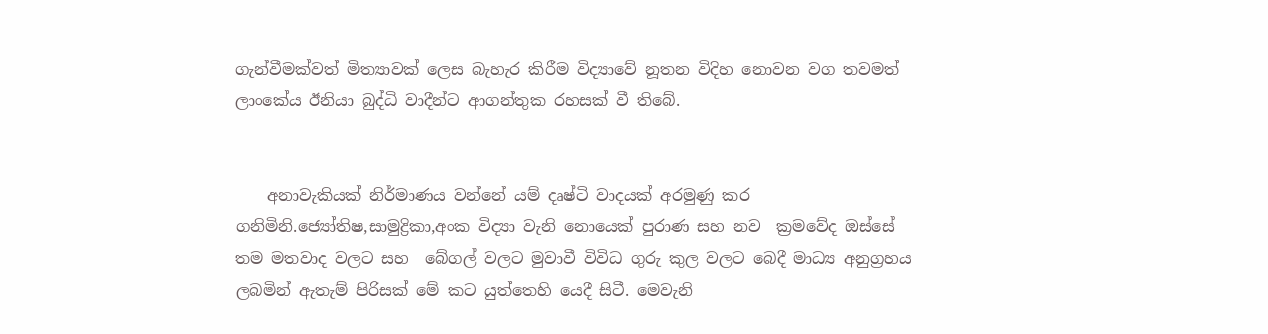ගැන්වීමක්වත් මිත්‍යාවක් ලෙස බැහැර කිරීම විද්‍යාවේ නූතන විදිහ නොවන වග තවමත් ලාංකේය ඊනියා බුද්ධි වාදීන්ට ආගන්තුක රහසක් වී තිබේ.


    අනාවැකියක් නිර්මාණය වන්නේ යම් දෘෂ්ටි වාදයක් අරමුණු කර ගනිමිනි.ජ්‍යෝතිෂ,සාමුද්‍රිකා,අංක විද්‍යා වැනි නොයෙක් පුරාණ සහ නව  ක්‍රමවේද ඔස්සේ තම මතවාද වලට සහ  බේගල් වලට මුවාවී විවිධ ගුරු කුල වලට බෙදී මාධ්‍ය අනුග්‍රහය  ලබමින් ඇතැම් පිරිසක් මේ කට යුත්තෙහි යෙදී සිටී. මෙවැනි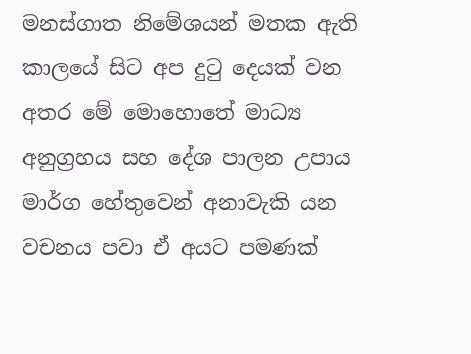මනස්ගාත නිමේශයන් මතක ඇති කාලයේ සිට අප දුටු දෙයක් වන අතර මේ මොහොතේ මාධ්‍ය අනුග්‍රහය සහ දේශ පාලන උපාය මාර්ග හේතුවෙන් අනාවැකි යන වචනය පවා ඒ අයට පමණක්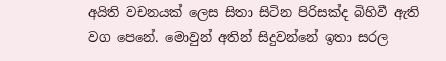අයිති වචනයක් ලෙස සිතා සිටින පිරිසක්ද බිහිවී ඇති වග පෙනේ. මොවුන් අතින් සිදුවන්නේ ඉතා සරල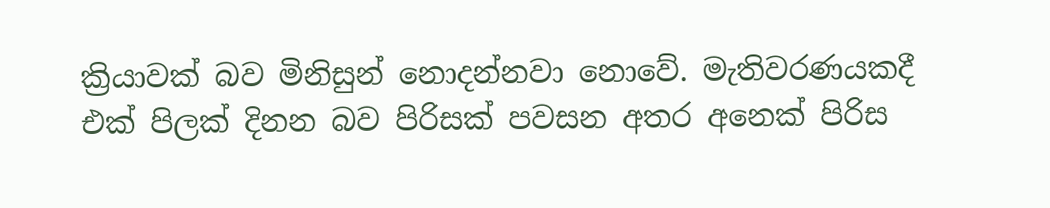ක්‍රියාවක් බව මිනිසුන් නොදන්නවා නොවේ. මැතිවරණයකදී එක් පිලක් දිනන බව පිරිසක් පවසන අතර අනෙක් පිරිස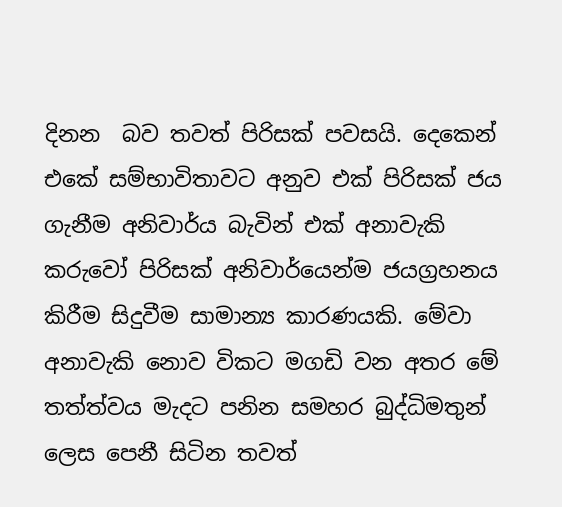දිනන  බව තවත් පිරිසක් පවසයි. දෙකෙන් එකේ සම්භාවිතාවට අනුව එක් පිරිසක් ජය ගැනීම අනිවාර්ය බැවින් එක් අනාවැකි කරුවෝ පිරිසක් අනිවාර්යෙන්ම ජයග්‍රහනය කිරීම සිදුවීම සාමාන්‍ය කාරණයකි. මේවා අනාවැකි නොව විකට මගඩි වන අතර මේ තත්ත්වය මැදට පනින සමහර බුද්ධිමතුන් ලෙස පෙනී සිටින තවත්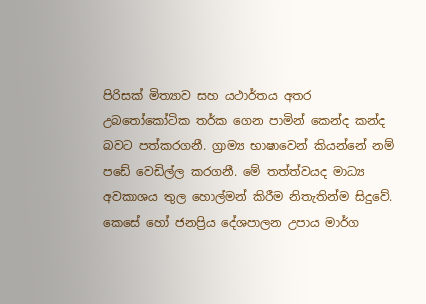පිරිසක් මිත්‍යාව සහ යථාර්තය අතර උබතෝකෝටික තර්ක ගෙන පාමින් කෙන්ද කන්ද බවට පත්කරගනී. ග්‍රාම්‍ය භාෂාවෙන් කියන්නේ නම් පඩේ වෙඩිල්ල කරගනී. මේ තත්ත්වයද මාධ්‍ය අවකාශය තුල හොල්මන් කිරීම නිතැතින්ම සිදුවේ. කෙසේ හෝ ජනප්‍රිය දේශපාලන උපාය මාර්ග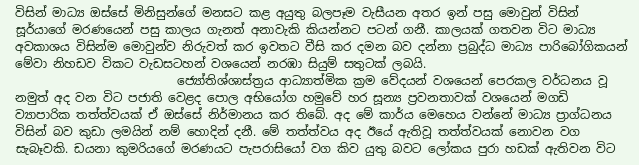විසින් මාධ්‍ය ඔස්සේ මිනිසුන්ගේ මනසට කළ අයුතු බලපෑම වැසීයන අතර ඉන් පසු මොවුන් විසින් සූර්යාගේ මරණයෙන් පසු කාලය ගැනත් අනාවැකි කියන්නට පටන් ගනී. කාලයක් ගතවන විට මාධ්‍ය අවකාශය විසින්ම මොවුන්ව නිරුවත් කර ඉවතට වීසි කර දමන බව දන්නා ප්‍රබුද්ධ මාධ්‍ය පාරිබෝගිකයන් මේවා නිහඩව විකට වැඩසටහන් වශයෙන් නරඹා සියුම් සතුටක් ලබයි.
                           ජ්‍යෝතිශ්ශාස්ත්‍රය ආධ්‍යාත්මික ක්‍රම වේදයන් වශයෙන් පෙරකල වර්ධනය වූ නමුත් අද වන විට පජාති වෙළද පොල අභියෝග හමුවේ හර සූන්‍ය ප්‍රවනතාවක් වශයෙන් මගඩි ව්‍යාපාරික තත්ත්වයක් ඒ ඔස්සේ නිර්මානය කර තිබේ. අද මේ කාර්ය මෙහෙය වන්නේ මාධ්‍ය ප්‍රාග්ධනය විසින් බව කුඩා ලමයින් නම් හොදින් දනී. මේ තත්ත්වය අද ඊයේ ඇතිවූ තත්ත්වයක් නොවන වග සැබෑවකි. ඩයනා කුමරියගේ මරණයට පැපරාසියෝ වග කිව යුතු බවට ලෝකය පුරා හඩක් ඇතිවන විට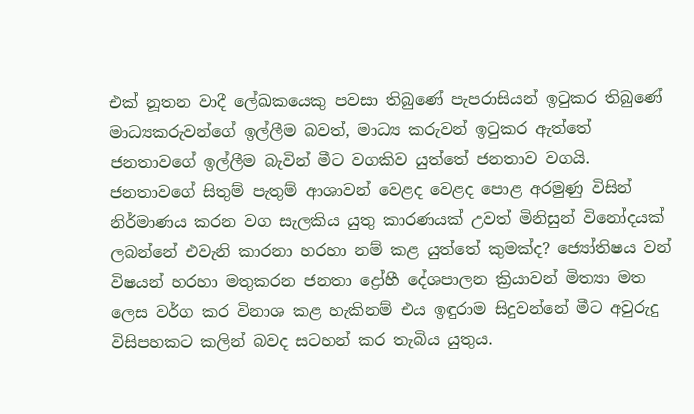එක් නූතන වාදී ලේඛකයෙකු පවසා තිබුණේ පැපරාසියන් ඉටුකර තිබුණේ මාධ්‍යකරුවන්ගේ ඉල්ලීම බවත්, මාධ්‍ය කරුවන් ඉටුකර ඇත්තේ  ජනතාවගේ ඉල්ලීම බැවින් මීට වගකිව යුත්තේ ජනතාව වගයි. ජනතාවගේ සිතුම් පැතුම් ආශාවන් වෙළද වෙළද පොළ අරමුණු විසින් නිර්මාණය කරන වග සැලකිය යුතු කාරණයක් උවත් මිනිසුන් විනෝදයක් ලබන්නේ එවැනි කාරනා හරහා නම් කළ යුත්තේ කුමක්ද? ජ්‍යෝතිෂය වන් විෂයන් හරහා මතුකරන ජනතා ද්‍රෝහී දේශපාලන ක්‍රියාවන් මිත්‍යා මත ලෙස වර්ග කර විනාශ කළ හැකිනම් එය ඉඳුරාම සිදුවන්නේ මීට අවුරුදු විසිපහකට කලින් බවද සටහන් කර තැබිය යුතුය.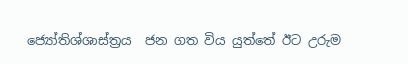ජ්‍යෝතිශ්ශාස්ත්‍රය  ජන ගත විය යුත්තේ ඊට උරුම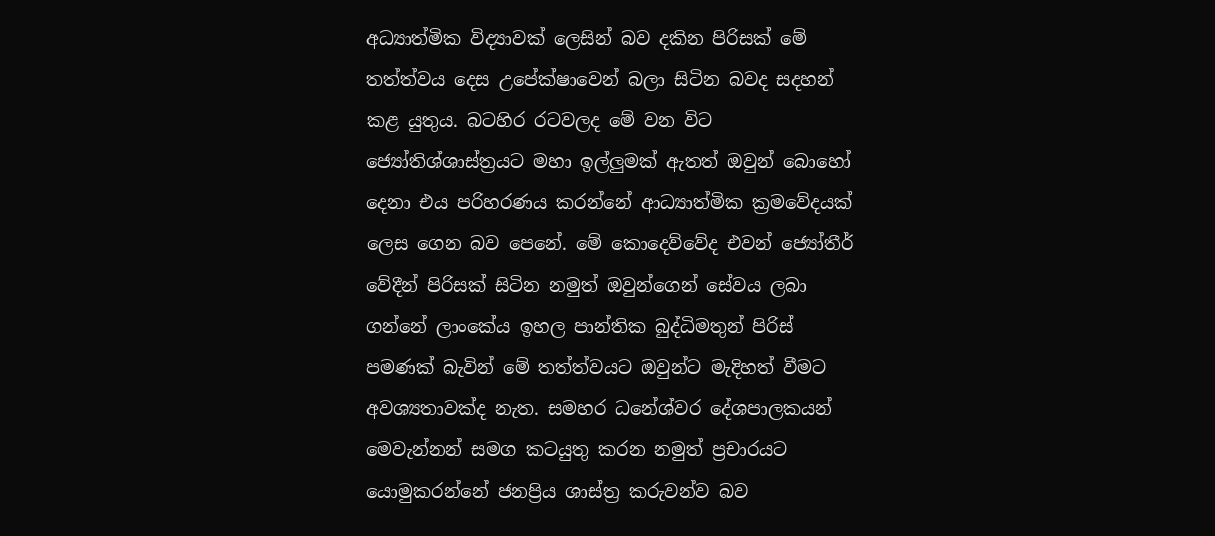අධ්‍යාත්මික විද්‍යාවක් ලෙසින් බව දකින පිරිසක් මේ තත්ත්වය දෙස උපේක්ෂාවෙන් බලා සිටින බවද සදහන් කළ යුතුය. බටහිර රටවලද මේ වන විට ජ්‍යෝතිශ්ශාස්ත්‍රයට මහා ඉල්ලුමක් ඇතත් ඔවුන් බොහෝ දෙනා එය පරිහරණය කරන්නේ ආධ්‍යාත්මික ක්‍රමවේදයක් ලෙස ගෙන බව පෙනේ. මේ කොදෙව්වේද එවන් ජ්‍යෝතීර් වේදීන් පිරිසක් සිටින නමුත් ඔවුන්ගෙන් සේවය ලබා ගන්නේ ලාංකේය ඉහල පාන්තික බුද්ධිමතුන් පිරිස් පමණක් බැවින් මේ තත්ත්වයට ඔවුන්ට මැදිහත් වීමට අවශ්‍යතාවක්ද නැත. සමහර ධනේශ්වර දේශපාලකයන් මෙවැන්නන් සමග කටයුතු කරන නමුත් ප්‍රචාරයට යොමුකරන්නේ ජනප්‍රිය ශාස්ත්‍ර කරුවන්ව බව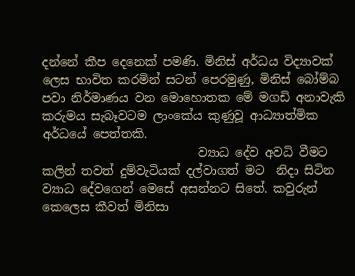දන්නේ කීප දෙනෙක් පමණි. මිනිස් අර්ධය විද්‍යාවක් ලෙස භාවිත කරමින් සටන් පෙරමුණු, මිනිස් බෝම්බ පවා නිර්මාණය වන මොහොතක මේ මගඩි අනාවැකි කරුමය සැබෑවටම ලාංකේය කුණුවූ ආධ්‍යාත්මික අර්ධයේ පෙත්තකි.
                          ව්‍යාධ දේව අවධි වීමට කලින් තවත් දුම්වැටියක් දල්වාගත් මට  නිදා සිටින ව්‍යාධ දේවගෙන් මෙසේ අසන්නට සිතේ. කවුරුන් කෙලෙස කීවත් මිනිසා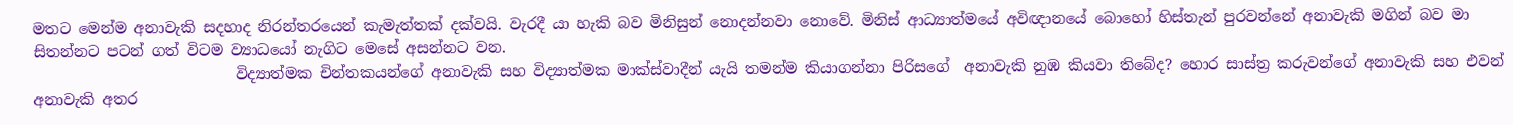මතට මෙන්ම අනාවැකි සදහාද නිරන්තරයෙන් කැමැත්තක් දක්වයි. වැරදී යා හැකි බව මිනිසුන් නොදන්නවා නොවේ. මිනිස් ආධ්‍යාත්මයේ අවිඥානයේ බොහෝ හිස්තැන් පුරවන්නේ අනාවැකි මගින් බව මා සිතන්නට පටන් ගත් විටම ව්‍යාධයෝ නැගිට මෙසේ අසන්නට වන.
                           විද්‍යාත්මක චින්තකයන්ගේ අනාවැකි සහ විද්‍යාත්මක මාක්ස්වාදීන් යැයි තමන්ම කියාගන්නා පිරිසගේ  අනාවැකි නුඹ කියවා තිබේද? හොර සාස්ත්‍ර කරුවන්ගේ අනාවැකි සහ එවන් අනාවැකි අතර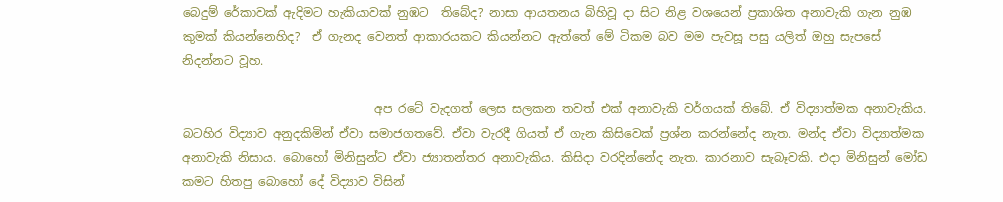බෙදුම් රේකාවක් ඇදිමට හැකියාවක් නුඹට  තිබේද? නාසා ආයතනය බිහිවූ දා සිට නිළ වශයෙන් ප්‍රකාශිත අනාවැකි ගැන නුඹ කුමක් කියන්නෙහිද?  ඒ ගැනද වෙනත් ආකාරයකට කියන්නට ඇත්තේ මේ ටිකම බව මම පැවසූ පසු යලිත් ඔහු සැපසේ නිදන්නට වූහ.

                                අප රටේ වැදගත් ලෙස සලකන තවත් එක් අනාවැකි වර්ගයක් තිබේ. ඒ විද්‍යාත්මක අනාවැකිය. බටහිර විද්‍යාව අනුදකිමින් ඒවා සමාජගතවේ. ඒවා වැරදී ගියත් ඒ ගැන කිසිවෙක් ප්‍රශ්න කරන්නේද නැත. මන්ද ඒවා විද්‍යාත්මක අනාවැකි නිසාය. බොහෝ මිනිසුන්ට ඒවා ජ්‍යාතන්තර අනාවැකිය. කිසිදා වරදින්නේද නැත. කාරනාව සැබෑවකි. එදා මිනිසුන් මෝඩ කමට හිතපු බොහෝ දේ විද්‍යාව විසින්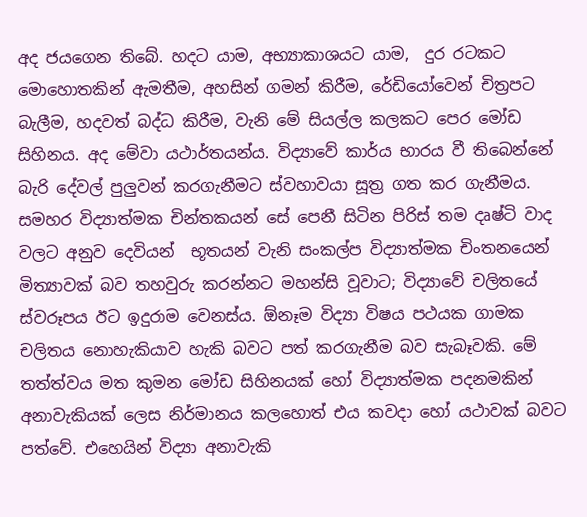අද ජයගෙන තිබේ. හදට යාම, අභ්‍යාකාශයට යාම,  දුර රටකට මොහොතකින් ඇමතීම, අහසින් ගමන් කිරීම, රේඩියෝවෙන් චිත්‍රපට බැලීම, හදවත් බද්ධ කිරීම, වැනි මේ සියල්ල කලකට පෙර මෝඩ සිහිනය. අද මේවා යථාර්තයන්ය. විද්‍යාවේ කාර්ය භාරය වී තිබෙන්නේ බැරි දේවල් පුලුවන් කරගැනීමට ස්වහාවයා සූත්‍ර ගත කර ගැනීමය. සමහර විද්‍යාත්මක චින්තකයන් සේ පෙනී සිටින පිරිස් තම දෘෂ්ටි වාද වලට අනුව දෙවියන්  භූතයන් වැනි සංකල්ප විද්‍යාත්මක චිංතනයෙන් මිත්‍යාවක් බව තහවුරු කරන්නට මහන්සි වූවාට; විද්‍යාවේ චලිතයේ ස්වරූපය ඊට ඉදුරාම වෙනස්ය. ඕනෑම විද්‍යා විෂය පථයක ගාමක චලිතය නොහැකියාව හැකි බවට පත් කරගැනීම බව සැබෑවකි. මේ තත්ත්වය මත කුමන මෝඩ සිහිනයක් හෝ විද්‍යාත්මක පදනමකින් අනාවැකියක් ලෙස නිර්මානය කලහොත් එය කවදා හෝ යථාවක් බවට පත්වේ. එහෙයින් විද්‍යා අනාවැකි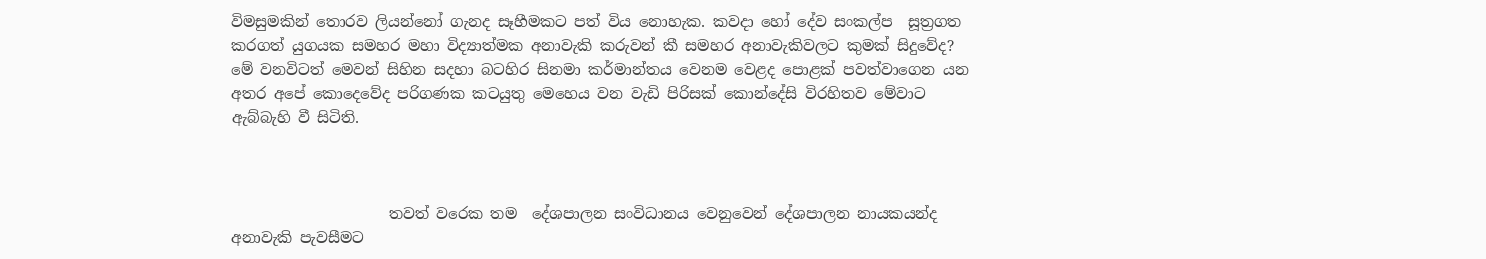විමසුමකින් තොරව ලියන්නෝ ගැනද සෑහීමකට පත් විය නොහැක. කවදා හෝ දේව සංකල්ප  සූත්‍රගත කරගත් යුගයක සමහර මහා විද්‍යාත්මක අනාවැකි කරුවන් කී සමහර අනාවැකිවලට කුමක් සිදුවේද? මේ වනවිටත් මෙවන් සිහින සදහා බටහිර සිනමා කර්මාන්තය වෙනම වෙළද පොළක් පවත්වාගෙන යන අතර අපේ කොදෙවේද පරිගණක කටයුතු මෙහෙය වන වැඩි පිරිසක් කොන්දේසි විරහිතව මේවාට ඇබ්බැහි වී සිටිති.



                     තවත් වරෙක තම  දේශපාලන සංවිධානය වෙනුවෙන් දේශපාලන නායකයන්ද අනාවැකි පැවසීමට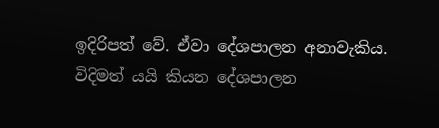ඉදිරිපත් වේ. ඒවා දේශපාලන අනාවැකිය. විදිමත් යයි කියන දේශපාලන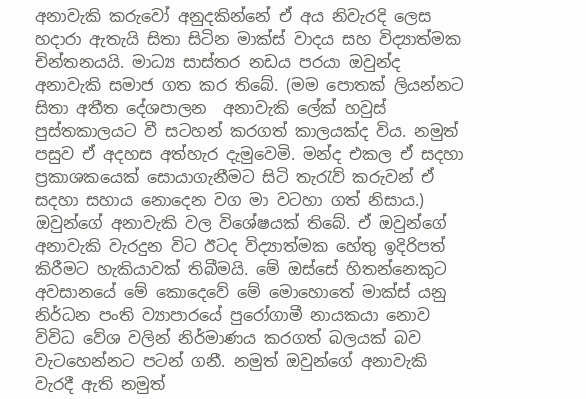අනාවැකි කරුවෝ අනුදකින්නේ ඒ අය නිවැරදි ලෙස හදාරා ඇතැයි සිතා සිටින මාක්ස් වාදය සහ විද්‍යාත්මක චින්තනයයි. මාධ්‍ය සාස්තර නඩය පරයා ඔවුන්ද අනාවැකි සමාජ ගත කර තිබේ. (මම පොතක් ලියන්නට සිතා අතීත දේශපාලන  අනාවැකි ලේක් හවුස් පුස්තකාලයට වී සටහන් කරගත් කාලයක්ද විය. නමුත් පසුව ඒ අදහස අත්හැර දැමුවෙමි. මන්ද එකල ඒ සදහා ප්‍රකාශකයෙක් සොයාගැනීමට සිටි තැරැව් කරුවන් ඒ සදහා සහාය නොදෙන වග මා වටහා ගත් නිසාය.) ඔවුන්ගේ අනාවැකි වල විශේෂයක් තිබේ. ඒ ඔවුන්ගේ අනාවැකි වැරදුන විට ඊටද විද්‍යාත්මක හේතු ඉදිරිපත් කිරීමට හැකියාවක් තිබීමයි. මේ ඔස්සේ හිතන්නෙකුට අවසානයේ මේ කොදෙවේ මේ මොහොතේ මාක්ස් යනු නිර්ධන පංති ව්‍යාපාරයේ පුරෝගාමී නායකයා නොව විවිධ වේශ වලින් නිර්මාණය කරගත් බලයක් බව වැටහෙන්නට පටන් ගනී. නමුත් ඔවුන්ගේ අනාවැකි වැරදී ඇති නමුත්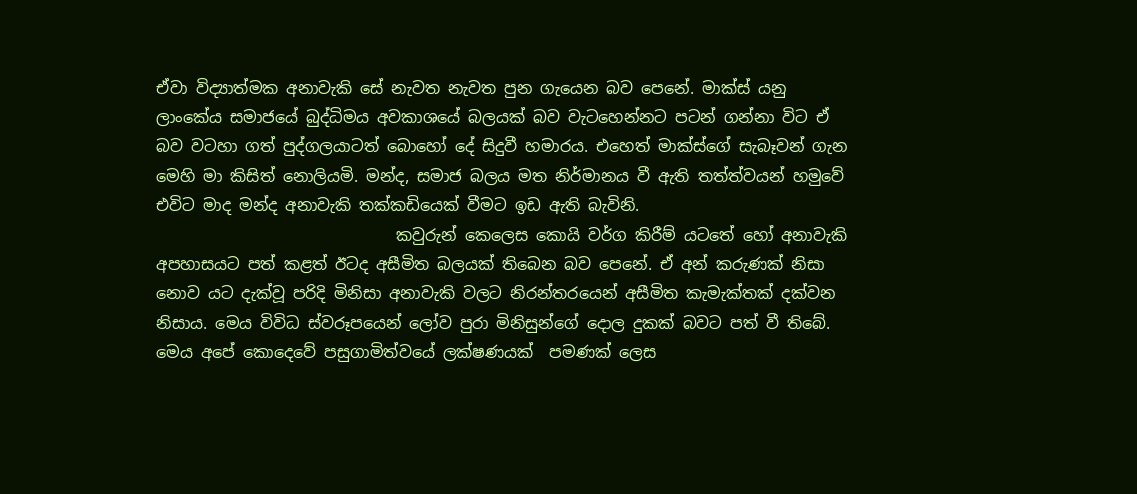ඒවා විද්‍යාත්මක අනාවැකි සේ නැවත නැවත පුන ගැයෙන බව පෙනේ. මාක්ස් යනු ලාංකේය සමාජයේ බුද්ධිමය අවකාශයේ බලයක් බව වැටහෙන්නට පටන් ගන්නා විට ඒ බව වටහා ගත් පුද්ගලයාටත් බොහෝ දේ සිදුවී හමාරය. එහෙත් මාක්ස්ගේ සැබෑවන් ගැන මෙහි මා කිසිත් නොලියමි. මන්ද, සමාජ බලය මත නිර්මානය වී ඇති තත්ත්වයන් හමුවේ එවිට මාද මන්ද අනාවැකි තක්කඩියෙක් වීමට ඉඩ ඇති බැවිනි.
                              කවුරුන් කෙලෙස කොයි වර්ග කිරීම් යටතේ හෝ අනාවැකි අපහාසයට පත් කළත් ඊටද අසීමිත බලයක් තිබෙන බව පෙනේ. ඒ අන් කරුණක් නිසා නොව යට දැක්වූ පරිදි මිනිසා අනාවැකි වලට නිරන්තරයෙන් අසීමිත කැමැක්තක් දක්වන නිසාය. මෙය විවිධ ස්වරූපයෙන් ලෝව පුරා මිනිසුන්ගේ දොල දුකක් බවට පත් වී තිබේ. මෙය අපේ කොදෙවේ පසුගාමිත්වයේ ලක්ෂණයක්  පමණක් ලෙස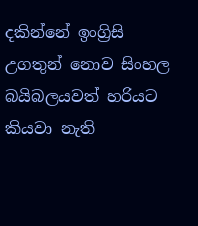දකින්නේ ඉංග්‍රිසි උගතුන් නොව සිංහල බයිබලයවත් හරියට කියවා නැති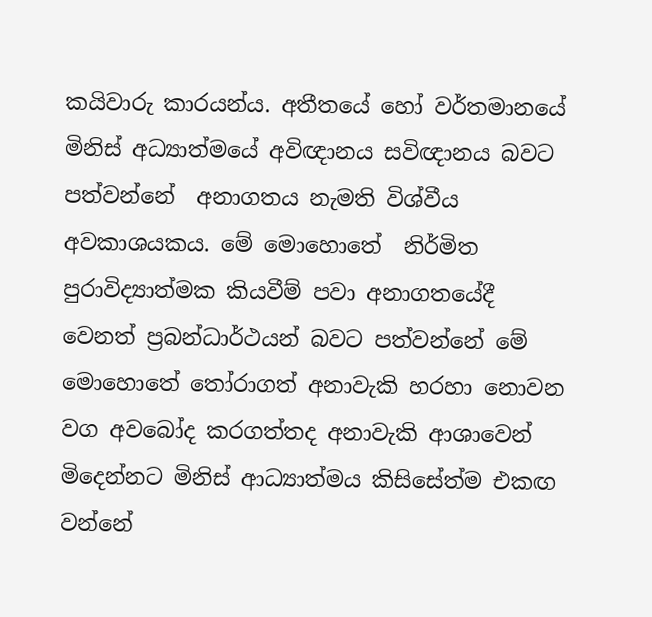කයිවාරු කාරයන්ය. අතීතයේ හෝ වර්තමානයේ මිනිස් අධ්‍යාත්මයේ අවිඥානය සවිඥානය බවට පත්වන්නේ  අනාගතය නැමති විශ්වීය අවකාශයකය. මේ මොහොතේ  නිර්මිත පුරාවිද්‍යාත්මක කියවීම් පවා අනාගතයේදී වෙනත් ප්‍රබන්ධාර්ථයන් බවට පත්වන්නේ මේ මොහොතේ තෝරාගත් අනාවැකි හරහා නොවන වග අවබෝද කරගත්තද අනාවැකි ආශාවෙන් මිදෙන්නට මිනිස් ආධ්‍යාත්මය කිසිසේත්ම එකඟ වන්නේ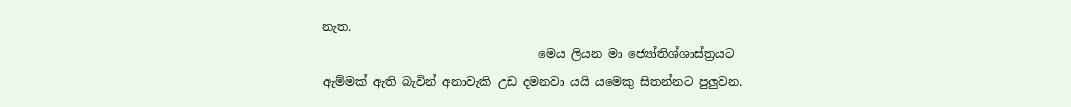නැත.
                                    මෙය ලියන මා ජ්‍යෝතිශ්ශාස්ත්‍රයට  ඇම්මක් ඇති බැවින් අනාවැකි උඩ දමනවා යයි යමෙකු සිතන්නට පුලුවන.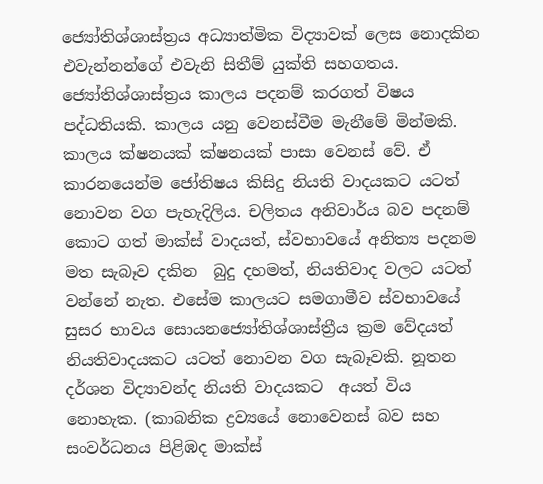ජ්‍යෝතිශ්ශාස්ත්‍රය අධ්‍යාත්මික විද්‍යාවක් ලෙස නොදකින එවැන්නන්ගේ එවැනි සිතීම් යුක්ති සහගතය. ජ්‍යෝතිශ්ශාස්ත්‍රය කාලය පදනම් කරගත් විෂය පද්ධතියකි. කාලය යනු වෙනස්වීම මැනීමේ මින්මකි. කාලය ක්ෂනයක් ක්ෂනයක් පාසා වෙනස් වේ. ඒ කාරනයෙන්ම ජෝතිෂය කිසිදු නියති වාදයකට යටත් නොවන වග පැහැදිලිය. චලිතය අනිවාර්ය බව පදනම් කොට ගත් මාක්ස් වාදයත්, ස්වභාවයේ අනිත්‍ය පදනම මත සැබෑව දකින  බුදු දහමත්, නියතිවාද වලට යටත් වන්නේ නැත. එසේම කාලයට සමගාමීව ස්වභාවයේ සුසර භාවය සොයනජ්‍යෝතිශ්ශාස්ත්‍රීය ක්‍රම වේදයත් නියතිවාදයකට යටත් නොවන වග සැබෑවකි. නූතන දර්ශන විද්‍යාවන්ද නියති වාදයකට  අයත් විය නොහැක. (කාබනික ද්‍රව්‍යයේ නොවෙනස් බව සහ සංවර්ධනය පිළිඹද මාක්ස්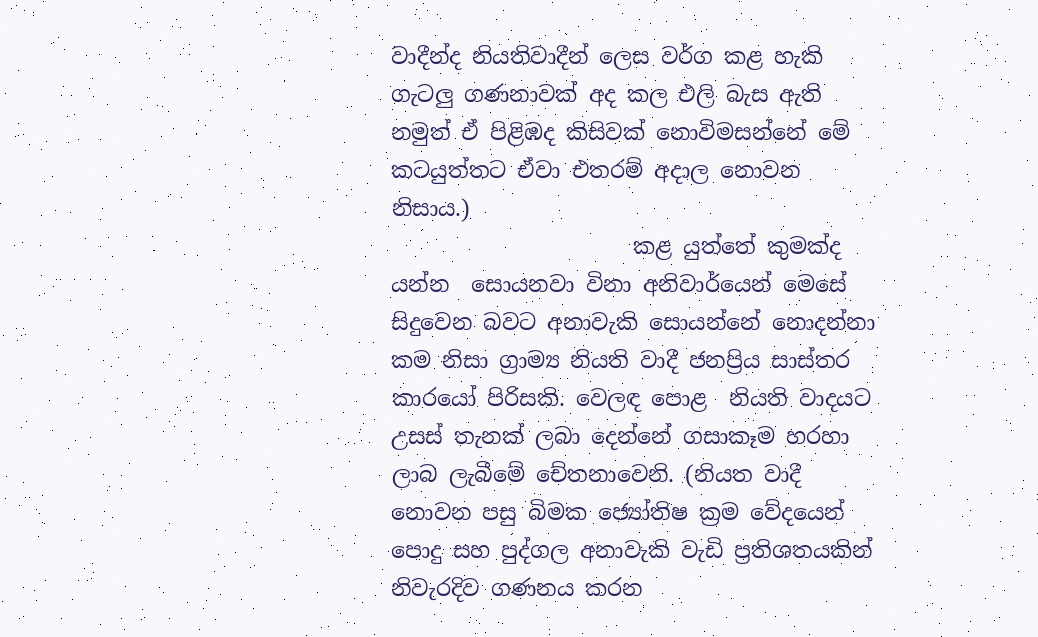වාදීන්ද නියතිවාදීන් ලෙස වර්ග කළ හැකි ගැටලු ගණනාවක් අද කල එලි බැස ඇති නමුත් ඒ පිළිඹද කිසිවක් නොවිමසන්නේ මේ කටයුත්තට ඒවා එතරම් අදාල නොවන නිසාය.)
                      කළ යුත්තේ කුමක්ද යන්න  සොයනවා විනා අනිවාර්යෙන් මෙසේ සිදුවෙන බවට අනාවැකි සොයන්නේ නොදන්නා කම නිසා ග්‍රාම්‍ය නියති වාදී ජනප්‍රිය සාස්තර කාරයෝ පිරිසකි. වෙලඳ පොළ  නියති වාදයට උසස් තැනක් ලබා දෙන්නේ ගසාකෑම හරහා ලාබ ලැබීමේ චේතනාවෙනි. (නියත වාදී නොවන පසු බිමක ජ්‍යෝතිෂ ක්‍රම වේදයෙන් පොදු සහ පුද්ගල අනාවැකි වැඩි ප්‍රතිශතයකින් නිවැරදිව ගණනය කරන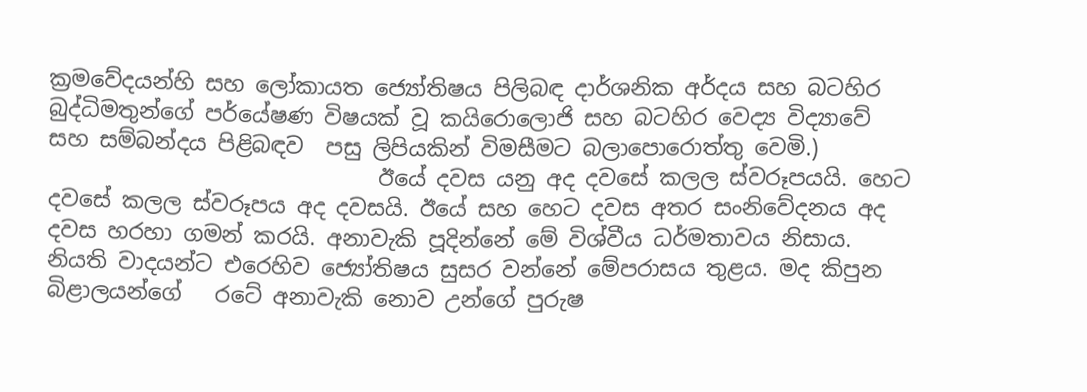ක්‍රමවේදයන්හි සහ ලෝකායත ජ්‍යෝතිෂය පිලිබඳ දාර්ශනික අර්දය සහ බටහිර බුද්ධිමතුන්ගේ පර්යේෂණ විෂයක් වූ කයිරොලොජි සහ බටහිර වෙද්‍ය විද්‍යාවේ සහ සම්බන්දය පිළිබඳව  පසු ලිපියකින් විමසීමට බලාපොරොත්තු වෙමි.)
                              ඊයේ දවස යනු අද දවසේ කලල ස්වරූපයයි. හෙට දවසේ කලල ස්වරූපය අද දවසයි. ඊයේ සහ හෙට දවස අතර සංනිවේදනය අද දවස හරහා ගමන් කරයි. අනාවැකි පූදින්නේ මේ විශ්වීය ධර්මතාවය නිසාය. නියති වාදයන්ට එරෙහිව ජ්‍යෝතිෂය සුසර වන්නේ මේපරාසය තුළය. මද කිපුන බිළාලයන්ගේ   රටේ අනාවැකි නොව උන්ගේ පුරුෂ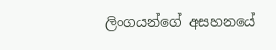ලිංගයන්ගේ අසහනයේ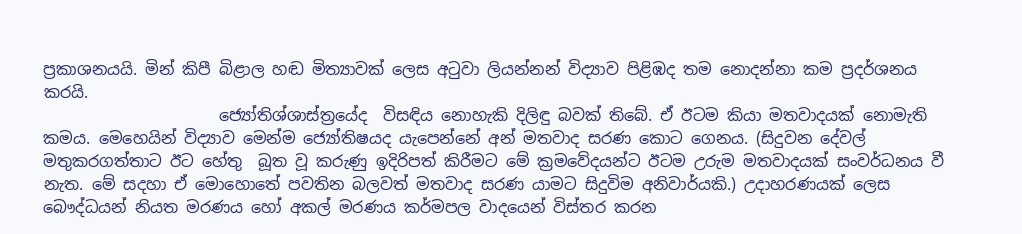ප්‍රකාශනයයි. මින් කිපී බිළාල හඬ මිත්‍යාවක් ලෙස අටුවා ලියන්නන් විද්‍යාව පිළිඹද තම නොදන්නා කම ප්‍රදර්ශනය කරයි.
                      ජ්‍යෝතිශ්ශාස්ත්‍රයේද  විසඳිය නොහැකි දිලිඳු බවක් තිබේ. ඒ ඊටම කියා මතවාදයක් නොමැති කමය. මෙහෙයින් විද්‍යාව මෙන්ම ජ්‍යෝතිෂයද යැපෙන්නේ අන් මතවාද සරණ කොට ගෙනය. (සිදුවන දේවල් මතුකරගත්තාට ඊට හේතු  බූත වූ කරුණු ඉදිරිපත් කිරීමට මේ ක්‍රමවේදයන්ට ඊටම උරුම මතවාදයක් සංවර්ධනය වී නැත. මේ සදහා ඒ මොහොතේ පවතින බලවත් මතවාද සරණ යාමට සිදුවිම අනිවාර්යකි.) උදාහරණයක් ලෙස බෞද්ධයන් නියත මරණය හෝ අකල් මරණය කර්මපල වාදයෙන් විස්තර කරන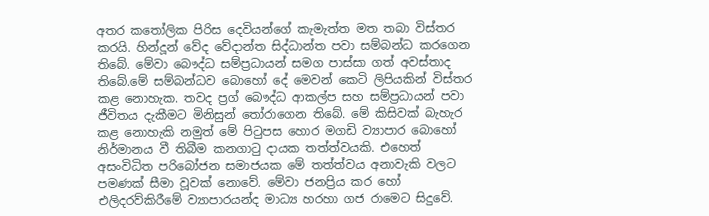අතර කතෝලික පිරිස දෙවියන්ගේ කැමැත්ත මත තබා විස්තර කරයි. හින්දූන් වේද වේදාන්ත සිද්ධාන්ත පවා සම්බන්ධ කරගෙන තිබේ. මේවා බෞද්ධ සම්ප්‍රධායන් සමග පාස්සා ගත් අවස්තාද තිබේ.මේ සම්බන්ධව බොහෝ දේ මෙවන් කෙටි ලිපියකින් විස්තර කළ නොහැක. තවද ප්‍රග් බෞද්ධ ආකල්ප සහ සම්ප්‍රධායන් පවා ජීවිතය දැකීමට මිනිසුන් තෝරාගෙන තිබේ. මේ කිසිවක් බැහැර කළ නොහැකි නමුත් මේ පිටුපස හොර මගඩි ව්‍යාපාර බොහෝ නිර්මානය වී තිබීම කනගාටු දායක තත්ත්වයකි. එහෙත් අසංවිධිත පරිබෝජන සමාජයක මේ තත්ත්වය අනාවැකි වලට පමණක් සීමා වූවක් නොවේ. මේවා ජනප්‍රිය කර හෝ එලිදරව්කිරීමේ ව්‍යාපාරයන්ද මාධ්‍ය හරහා ගජ රාමෙට සිදුවේ.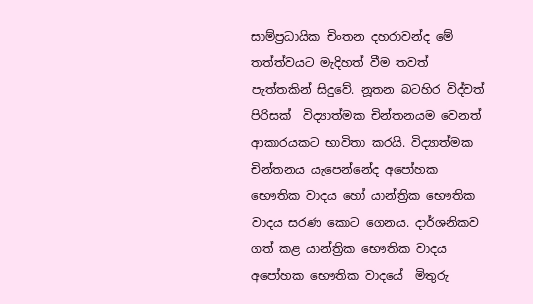සාම්ප්‍රධායික චිංතන දහරාවන්ද මේ තත්ත්වයට මැදිහත් වීම තවත් පැත්තකින් සිදුවේ. නූතන බටහිර විද්වත් පිරිසක්  විද්‍යාත්මක චින්තනයම වෙනත් ආකාරයකට භාවිතා කරයි. විද්‍යාත්මක චින්තනය යැපෙන්නේද අපෝහක භෞතික වාදය හෝ යාන්ත්‍රික භෞතික වාදය සරණ කොට ගෙනය. දාර්ශනිකව ගත් කළ යාන්ත්‍රික භෞතික වාදය අපෝහක භෞතික වාදයේ  මිතුරු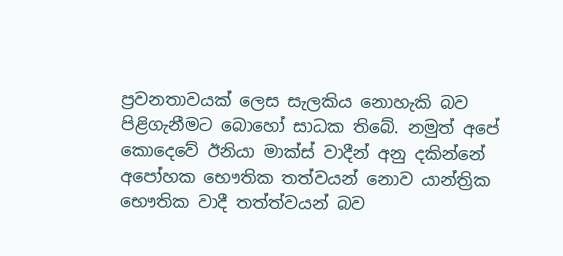ප්‍රවනතාවයක් ලෙස සැලකිය නොහැකි බව පිළිගැනීමට බොහෝ සාධක තිබේ. නමුත් අපේ කොදෙවේ ඊනියා මාක්ස් වාදීන් අනු දකින්නේ අපෝහක භෞතික තත්වයන් නොව යාන්ත්‍රික භෞතික වාදී තත්ත්වයන් බව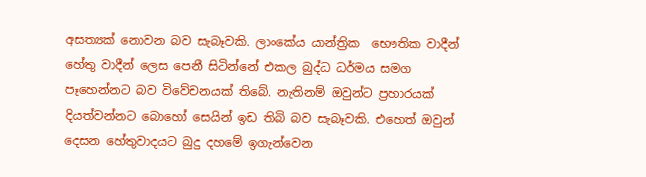අසත්‍යක් නොවන බව සැබෑවකි. ලාංකේය යාන්ත්‍රික  භෞතික වාදීන් හේතු වාදීන් ලෙස පෙනී සිටින්නේ එකල බුද්ධ ධර්මය සමග පෑහෙන්නට බව විවේචනයක් තිබේ. නැතිනම් ඔවුන්ට ප්‍රහාරයක් දියත්වන්නට බොහෝ සෙයින් ඉඩ තිබි බව සැබෑවකි. එහෙත් ඔවුන් දෙසන හේතුවාදයට බුදු දහමේ ඉගැන්වෙන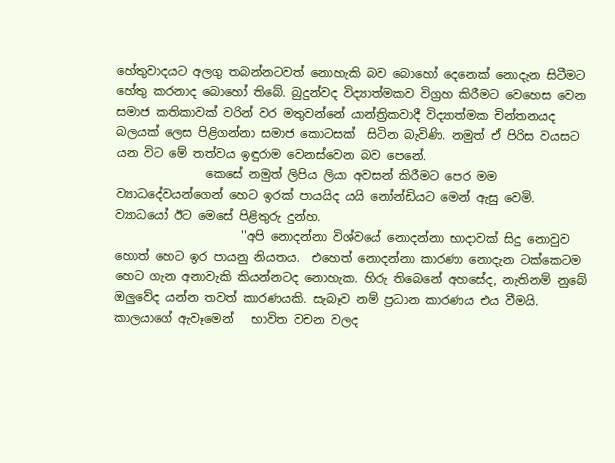හේතුවාදයට අලගු තබන්නටවත් නොහැකි බව බොහෝ දෙනෙක් නොදැන සිටීමට හේතු කරනාද බොහෝ තිබේ. බුදුන්වද විද්‍යාත්මකව විග්‍රහ කිරීමට වෙහෙස වෙන සමාජ කතිකාවක් වරින් වර මතුවන්නේ යාන්ත්‍රිකවාදී විද්‍යාත්මක චින්තනයද බලයක් ලෙස පිළිගන්නා සමාජ කොටසක්  සිටින බැවිණි. නමුත් ඒ පිරිස වයසට යන විට මේ තත්වය ඉඳුරාම වෙනස්වෙන බව පෙනේ.
               කෙසේ නමුත් ලිපිය ලියා අවසන් කිරීමට පෙර මම ව්‍යාධදේවයන්ගෙන් හෙට ඉරක් පායයිද යයි නෝන්ඩියට මෙන් ඇසු වෙමි. ව්‍යාධයෝ ඊට මෙසේ පිළිතුරු දුන්හ.
                     ''අපි නොදන්නා විශ්වයේ නොදන්නා භාදාවක් සිදු නොවුව හොත් හෙට ඉර පායනු නියතය.  එහෙත් නොදන්නා කාරණා නොදැන ටක්කෙටම හෙට ගැන අනාවැකි කියන්නටද නොහැක. හිරු තිබෙනේ අහසේද, නැතිනම් නුබේ ඔලුවේද යන්න තවත් කාරණයකි. සැබෑව නම් ප්‍රධාන කාරණය එය වීමයි. කාලයාගේ ඇවෑමෙන්   භාවිත වචන වලද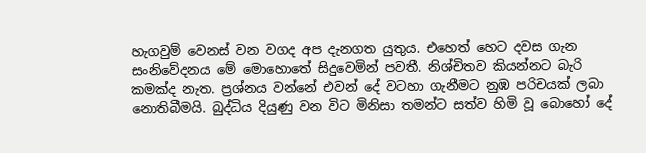හැගවුම් වෙනස් වන වගද අප දැනගත යුතුය. එහෙත් හෙට දවස ගැන සංනිවේදනය මේ මොහොතේ සිදුවෙමින් පවතී. නිශ්චිතව කියන්නට බැරි කමක්ද නැත. ප්‍රශ්නය වන්නේ එවන් දේ වටහා ගැනීමට නුඹ පරිචයක් ලබා නොතිබීමයි. බුද්ධිය දියුණු වන විට මිනිසා තමන්ට සත්ව හිමි වූ බොහෝ දේ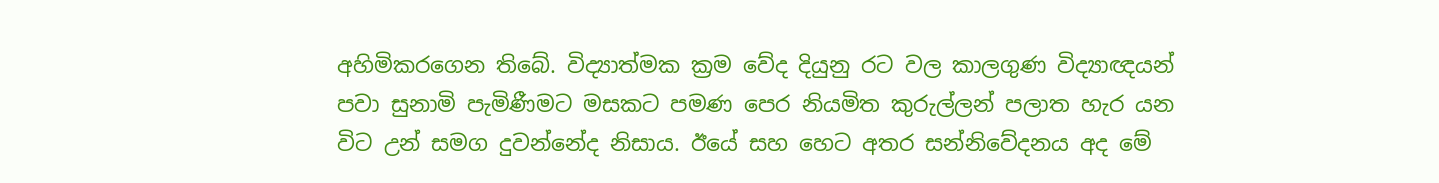අහිමිකරගෙන තිබේ. විද්‍යාත්මක ක්‍රම වේද දියුනු රට වල කාලගුණ විද්‍යාඥයන් පවා සුනාමි පැමිණීමට මසකට පමණ පෙර නියමිත කුරුල්ලන් පලාත හැර යන විට උන් සමග දුවන්නේද නිසාය. ඊයේ සහ හෙට අතර සන්නිවේදනය අද මේ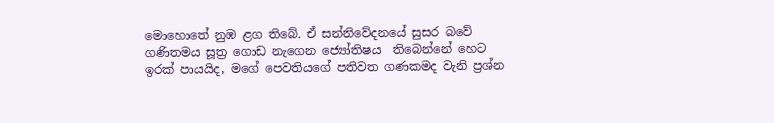මොහොතේ නුඹ ළග තිබේ. ඒ සන්නිවේදනයේ සුසර බවේ ගණිතමය සූත්‍ර ගොඩ නැගෙන ජ්‍යෝතිෂය  තිබෙන්නේ හෙට ඉරක් පායයිද, මගේ පෙවතියගේ පතිවත ගණකමද වැනි ප්‍රශ්න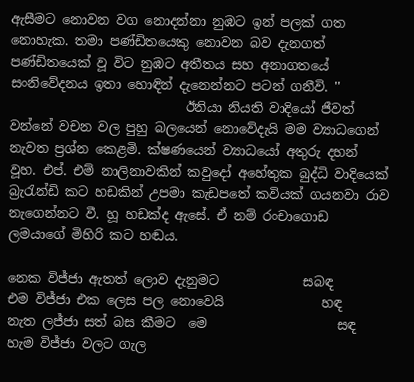ඇසීමට නොවන වග නොදන්නා නුඹට ඉන් පලක් ගත නොහැක. තමා පණ්ඩිතයෙකු නොවන බව දැනගත් පණ්ඩිතයෙක් වූ විට නුඹට අතීතය සහ අනාගතයේ සංනිවේදනය ඉතා හොඳින් දැනෙන්නට පටන් ගනීවි. ''
                           ඊනියා නියති වාදියෝ ජීවත් වන්නේ වචන වල පුහු බලයෙන් නොවේදැයි මම ව්‍යාධගෙන් නැවත ප්‍රශ්න කෙළමි. ක්ෂණයෙන් ව්‍යාධයෝ අතුරු දහන් වූහ. එප්. එම් නාලිනාවකින් කවුදෝ අහේතුක බුද්ධි වාදියෙක් බ්‍රැරැන්ඩි කට හඩකින් උපමා කැඩපතේ කවියක් ගයනවා රාව නැගෙන්නට වී. හූ හඩක්ද ඇසේ. ඒ නම් රංචාගොඩ ලමයාගේ මිහිරි කට හඬය.

නෙක විජ්ජා ඇතත් ලොව දැනුමට             සබඳ
එම විජ්ජා එක ලෙස පල නොවෙයි               හඳ
නැත ලජ්ජා සත් බස කීමට  මෙ                    සඳ
හැම විජ්ජා වලට ගැල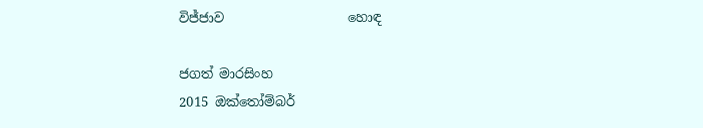විජ්ජාව                   හොඳ

ජගත් මාරසිංහ
2015 ඔක්තෝම්බර්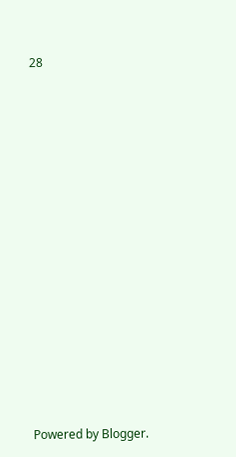28



















Powered by Blogger.